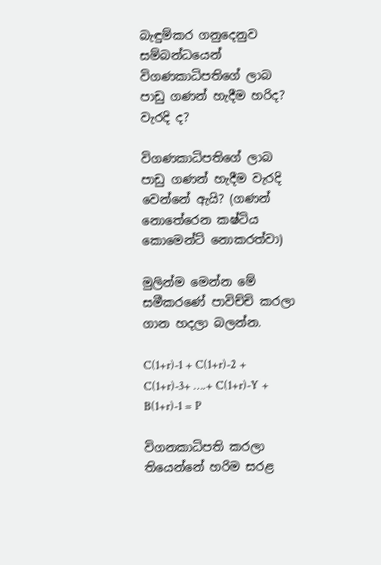බැඳුම්කර ගනුදෙනුව සම්බන්ධයෙන් විගණකාධිපතිගේ ලාබ පාඩු ගණන් හැදීම හරිද? වැරදි ද?

විගණකාධිපතිගේ ලාබ පාඩු ගණන් හැදීම වැරදි වෙන්නේ ඇයි? (ගණන් නොතේරෙන කෂ්ටිය කොමෙන්ට් නොකරත්වා)

මුලින්ම මෙන්න මේ සමීකරණේ පාවිච්චි කරලා ගාන හදලා බලන්න.

C(1+r)-1 + C(1+r)-2 + C(1+r)-3+ ….+ C(1+r)-Y + B(1+r)-1 = P

විගනකාධිපති කරලා තියෙන්නේ හරිම සරළ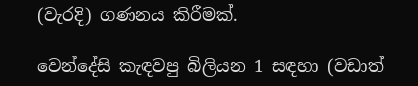(වැරදි) ගණනය කිරීමක්.

වෙන්දේසි කැඳවපු බිලියන 1 සඳහා (වඩාත්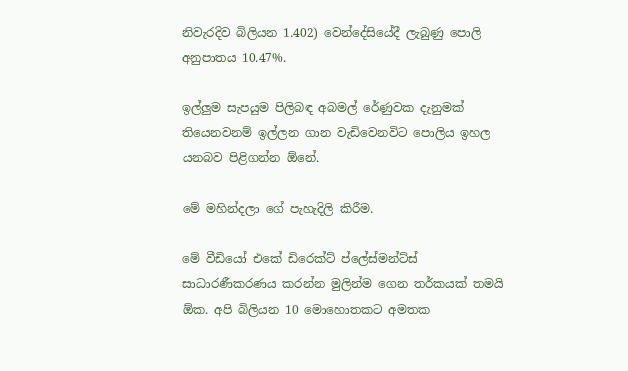නිවැරදිව බිලියන 1.402) වෙන්දේසියේදී ලැබුණු පොලි අනුපාතය 10.47%.

ඉල්ලුම සැපයුම පිලිබඳ අබමල් රේණුවක දැනුමක් තියෙනවනම් ඉල්ලන ගාන වැඩිවෙනවිට පොලිය ඉහල යනබව පිළිගන්න ඕනේ.

මේ මහින්දලා ගේ පැහැදිලි කිරීම.

මේ වීඩියෝ එකේ ඩිරෙක්ට් ප්ලේස්මන්ට්ස් සාධාරණීකරණය කරන්න මුලින්ම ගෙන තර්කයක් තමයි ඕක. අපි බිලියන 10 මොහොතකට අමතක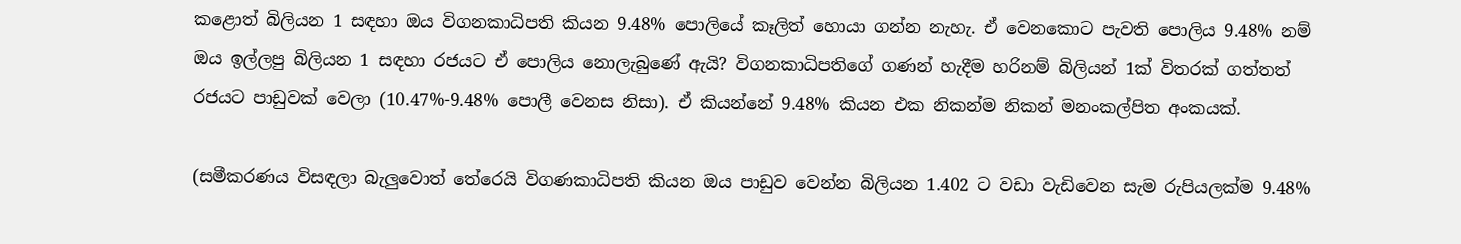කළොත් බිලියන 1 සඳහා ඔය විගනකාධිපති කියන 9.48% පොලියේ කෑලිත් හොයා ගන්න නැහැ. ඒ වෙනකොට පැවති පොලිය 9.48% නම් ඔය ඉල්ලපු බිලියන 1 සඳහා රජයට ඒ පොලිය නොලැබුණේ ඇයි? විගනකාධිපතිගේ ගණන් හැදීම හරිනම් බිලියන් 1ක් විතරක් ගත්තත් රජයට පාඩුවක් වෙලා (10.47%-9.48% පොලී වෙනස නිසා). ඒ කියන්නේ 9.48% කියන එක නිකන්ම නිකන් මනංකල්පිත අංකයක්.

(සමීකරණය විසඳලා බැලුවොත් තේරෙයි විගණකාධිපති කියන ඔය පාඩුව වෙන්න බිලියන 1.402 ට වඩා වැඩිවෙන සැම රුපියලක්ම 9.48%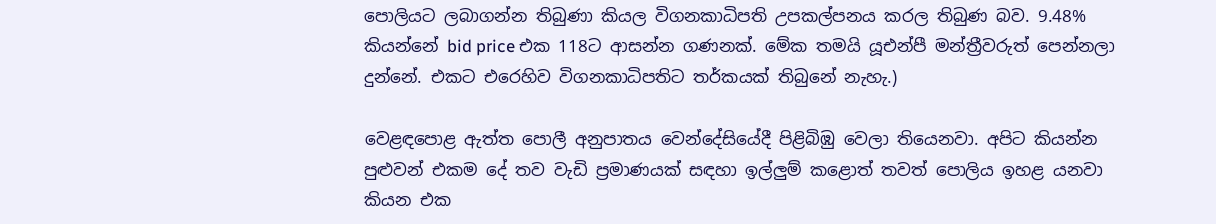පොලියට ලබාගන්න තිබුණා කියල විගනකාධිපති උපකල්පනය කරල තිබුණ බව. 9.48% කියන්නේ bid price එක 118ට ආසන්න ගණනක්. මේක තමයි යූඑන්පී මන්ත්‍රීවරුත් පෙන්නලා දුන්නේ. එකට එරෙහිව විගනකාධිපතිට තර්කයක් තිබුනේ නැහැ.)

වෙළඳපොළ ඇත්ත පොලී අනුපාතය වෙන්දේසියේදී පිළිබිඹු වෙලා තියෙනවා. අපිට කියන්න පුළුවන් එකම දේ තව වැඩි ප්‍රමාණයක් සඳහා ඉල්ලුම් කළොත් තවත් පොලිය ඉහළ යනවා කියන එක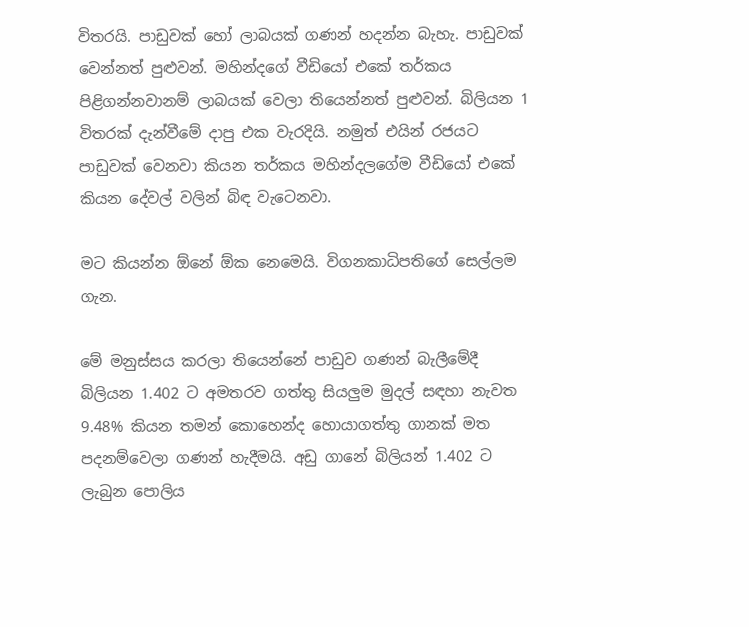විතරයි. පාඩුවක් හෝ ලාබයක් ගණන් හදන්න බැහැ. පාඩුවක් වෙන්නත් පුළුවන්. මහින්දගේ වීඩියෝ එකේ තර්කය පිළිගන්නවානම් ලාබයක් වෙලා තියෙන්නත් පුළුවන්. බිලියන 1 විතරක් දැන්වීමේ දාපු එක වැරදියි. නමුත් එයින් රජයට පාඩුවක් වෙනවා කියන තර්කය මහින්දලගේම වීඩියෝ එකේ කියන දේවල් වලින් බිඳ වැටෙනවා.

මට කියන්න ඕනේ ඕක නෙමෙයි. විගනකාධිපතිගේ සෙල්ලම ගැන.

මේ මනුස්සය කරලා තියෙන්නේ පාඩුව ගණන් බැලීමේදී බිලියන 1.402 ට අමතරව ගත්තු සියලුම මුදල් සඳහා නැවත 9.48% කියන තමන් කොහෙන්ද හොයාගත්තු ගානක් මත පදනම්වෙලා ගණන් හැදීමයි. අඩු ගානේ බිලියන් 1.402 ට ලැබුන පොලිය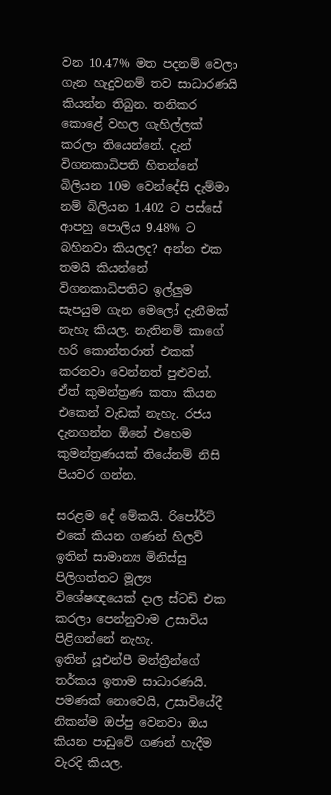වන 10.47% මත පදනම් වෙලා ගැන හැදුවනම් තව සාධාරණයි කියන්න තිබුන. තනිකර කොළේ වහල ගැහිල්ලක් කරලා තියෙන්නේ. දැන් විගනකාධිපති හිතන්නේ බිලියන 10ම වෙන්දේසි දැම්මා නම් බිලියන 1.402 ට පස්සේ ආපහු පොලිය 9.48% ට බහිනවා කියලද? අන්න එක තමයි කියන්නේ විගනකාධිපතිට ඉල්ලුම සැපයුම ගැන මෙලෝ දැනීමක් නැහැ කියල. නැතිනම් කාගේ හරි කොන්තරාත් එකක් කරනවා වෙන්නත් පුළුවන්. ඒත් කුමන්ත්‍රණ කතා කියන එකෙන් වැඩක් නැහැ. රජය දැනගන්න ඕනේ එහෙම කුමන්ත්‍රණයක් තියේනම් නිසි පියවර ගන්න.

සරළම දේ මේකයි. රිපෝර්ට් එකේ කියන ගණන් හිලව් ඉතින් සාමාන්‍ය මිනිස්සු පිලිගත්තට මූල්‍ය විශේෂඥයෙක් දාල ස්ටඩි එක කරලා පෙන්නුවාම උසාවිය පිළිගන්නේ නැහැ.
ඉතින් යූඑන්පී මන්ත්‍රීන්ගේ තර්කය ඉතාම සාධාරණයි. පමණක් නොවෙයි, උසාවියේදී නිකන්ම ඔප්පු වෙනවා ඔය කියන පාඩුවේ ගණන් හැදීම වැරදි කියල.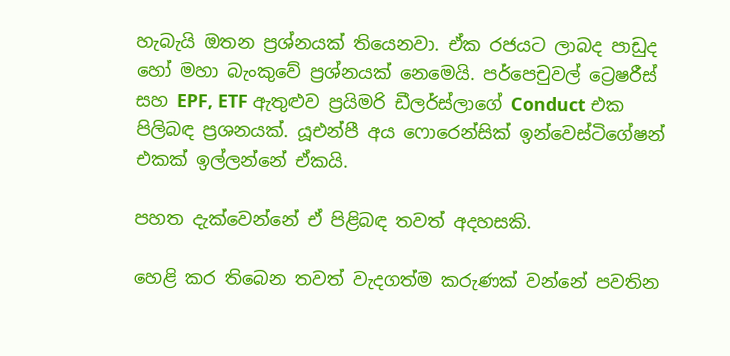හැබැයි ඔතන ප්‍රශ්නයක් තියෙනවා. ඒක රජයට ලාබද පාඩුද හෝ මහා බැංකුවේ ප්‍රශ්නයක් නෙමෙයි. පර්පෙචුවල් ට්‍රෙෂරීස් සහ EPF, ETF ඇතුළුව ප්‍රයිමරි ඩීලර්ස්ලාගේ Conduct එක පිලිබඳ ප්‍රශනයක්. යූඑන්පී අය ෆොරෙන්සික් ඉන්වෙස්ටිගේෂන් එකක් ඉල්ලන්නේ ඒකයි.

පහත දැක්වෙන්නේ ඒ පිළිබඳ තවත් අදහසකි.

හෙළි කර තිබෙන තවත් වැදගත්ම කරුණක් වන්නේ පවතින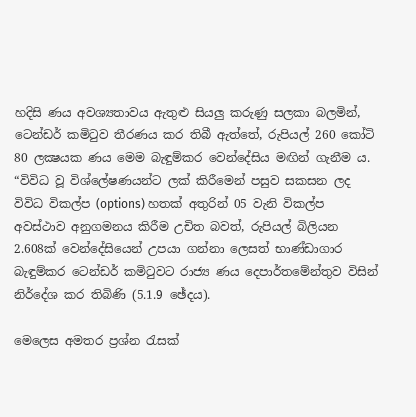හදිසි ණය අවශ්‍යතාවය ඇතුළු සියලු කරුණු සලකා බලමින්, ටෙන්ඩර් කමිටුව තීරණය කර තිබී ඇත්තේ, රුපියල් 260 කෝටි 80 ලක්‍ෂයක ණය මෙම බැඳුම්කර වෙන්දේසිය මඟින් ගැනීම ය. “විවිධ වූ විශ්ලේෂණයන්ට ලක් කිරීමෙන් පසුව සකසන ලද විවිධ විකල්ප (options) හතක් අතුරින් 05 වැනි විකල්ප අවස්ථාව අනුගමනය කිරීම උචිත බවත්, රුපියල් බිලියන 2.608ක් වෙන්දේසියෙන් උපයා ගන්නා ලෙසත් භාණ්ඩාගාර බැඳුම්කර ටෙන්ඩර් කමිටුවට රාජ්‍ය ණය දෙපාර්තමේන්තුව විසින් නිර්දේශ කර තිබිණි (5.1.9 ඡේදය).

මෙලෙස අමතර ප්‍රශ්න රැසක්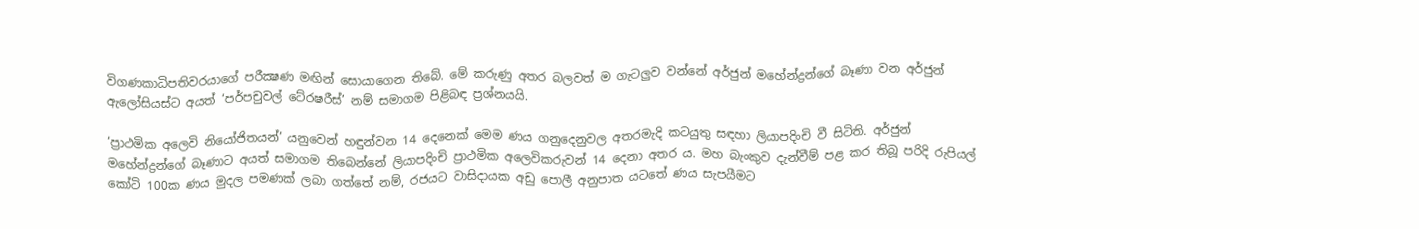විගණකාධිපතිවරයාගේ පරීක්‍ෂණ මඟින් සොයාගෙන තිබේ. මේ කරුණු අතර බලවත් ම ගැටලුව වන්නේ අර්ජුන් මහේන්ද්‍රන්ගේ බෑණා වන අර්ජුන් ඇලෝසියස්ට අයත් ‘පර්පචුවල් ටේ‍රෂරීස්’ නම් සමාගම පිළිබඳ ප්‍රශ්නයයි.

‘ප්‍රාථමික අලෙවි නියෝජිතයන්’ යනුවෙන් හඳුන්වන 14 දෙනෙක් මෙම ණය ගනුදෙනුවල අතරමැදි කටයුතු සඳහා ලියාපදිංචි වී සිටිති. අර්ජුන් මහේන්ද්‍රන්ගේ බෑණාට අයත් සමාගම තිබෙන්නේ ලියාපදිංචි ප්‍රාථමික අලෙවිකරුවන් 14 දෙනා අතර ය. මහ බැංකුව දැන්වීම් පළ කර තිබූ පරිදි රුපියල් කෝටි 100ක ණය මුදල පමණක් ලබා ගත්තේ නම්, රජයට වාසිදායක අඩු පොලී අනුපාත යටතේ ණය සැපයීමට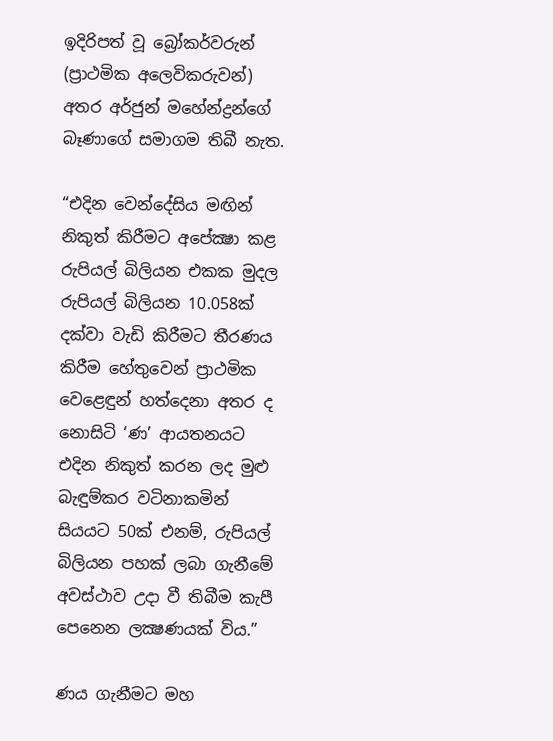ඉදිරිපත් වූ බ්‍රෝකර්වරුන් (ප්‍රාථමික අලෙවිකරුවන්) අතර අර්ජුන් මහේන්ද්‍රන්ගේ බෑණාගේ සමාගම තිබී නැත.

“එදින වෙන්දේසිය මඟින් නිකුත් කිරීමට අපේක්‍ෂා කළ රුපියල් බිලියන එකක මුදල රුපියල් බිලියන 10.058ක් දක්වා වැඩි කිරීමට තීරණය කිරීම හේතුවෙන් ප්‍රාථමික වෙළෙඳුන් හත්දෙනා අතර ද නොසිටි ‘ණ’ ආයතනයට එදින නිකුත් කරන ලද මුළු බැඳුම්කර වටිනාකමින් සියයට 50ක් එනම්, රුපියල් බිලියන පහක් ලබා ගැනීමේ අවස්ථාව උදා වී තිබීම කැපී පෙනෙන ලක්‍ෂණයක් විය.”

ණය ගැනීමට මහ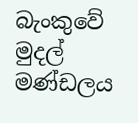බැංකුවේ මුදල් මණ්ඩලය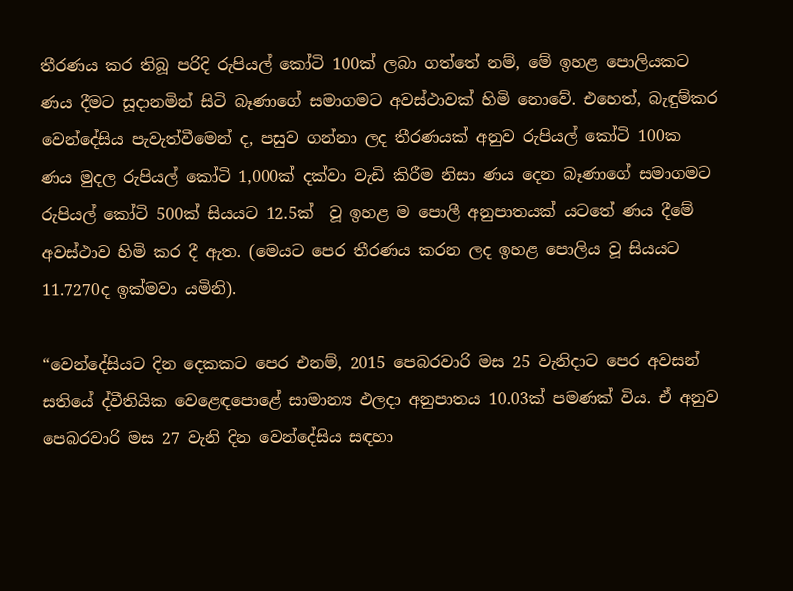තීරණය කර තිබූ පරිදි රුපියල් කෝටි 100ක් ලබා ගත්තේ නම්, මේ ඉහළ පොලියකට ණය දීමට සූදානමින් සිටි බෑණාගේ සමාගමට අවස්ථාවක් හිමි නොවේ. එහෙත්, බැඳුම්කර වෙන්දේසිය පැවැත්වීමෙන් ද, පසුව ගන්නා ලද තීරණයක් අනුව රුපියල් කෝටි 100ක ණය මුදල රුපියල් කෝටි 1,000ක් දක්වා වැඩි කිරීම නිසා ණය දෙන බෑණාගේ සමාගමට රුපියල් කෝටි 500ක් සියයට 12.5ක්  වූ ඉහළ ම පොලී අනුපාතයක් යටතේ ණය දීමේ අවස්ථාව හිමි කර දී ඇත. (මෙයට පෙර තීරණය කරන ලද ඉහළ පොලිය වූ සියයට 11.7270ද ඉක්මවා යමිනි).

“වෙන්දේසියට දින දෙකකට පෙර එනම්, 2015 පෙබරවාරි මස 25 වැනිදාට පෙර අවසන් සතියේ ද්වීතියික වෙළෙඳපොළේ සාමාන්‍ය ඵලදා අනුපාතය 10.03ක් පමණක් විය. ඒ අනුව පෙබරවාරි මස 27 වැනි දින වෙන්දේසිය සඳහා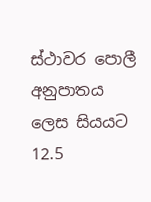ස්ථාවර පොලී අනුපාතය ලෙස සියයට 12.5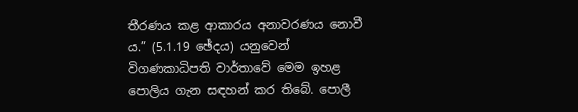තීරණය කළ ආකාරය අනාවරණය නොවී ය.” (5.1.19 ඡේදය) යනුවෙන් විගණකාධිපති වාර්තාවේ මෙම ඉහළ පොලිය ගැන සඳහන් කර තිබේ. පොලී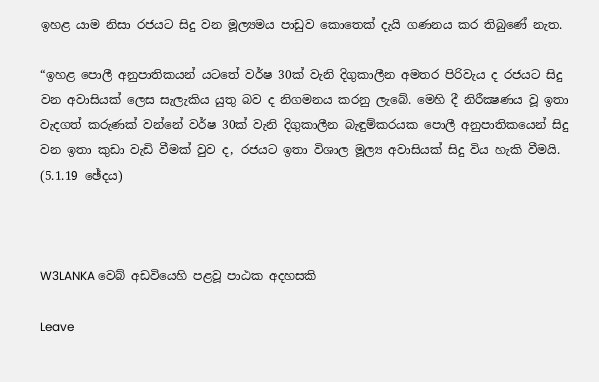ඉහළ යාම නිසා රජයට සිදු වන මූල්‍යමය පාඩුව කොතෙක් දැයි ගණනය කර තිබුණේ නැත.

“ඉහළ පොලී අනුපාතිකයන් යටතේ වර්ෂ 30ක් වැනි දිගුකාලීන අමතර පිරිවැය ද රජයට සිදු වන අවාසියක් ලෙස සැලැකිය යුතු බව ද නිගමනය කරනු ලැබේ. මෙහි දී නිරීක්‍ෂණය වූ ඉතා වැදගත් කරුණක් වන්නේ වර්ෂ 30ක් වැනි දිගුකාලීන බැඳුම්කරයක පොලී අනුපාතිකයෙන් සිදු වන ඉතා කුඩා වැඩි වීමක් වුව ද, රජයට ඉතා විශාල මූල්‍ය අවාසියක් සිදු විය හැකි වීමයි. (5.1.19 ඡේදය)



W3LANKA වෙබ් අඩවියෙහි පළවූ පාඨක අදහසකි

Leave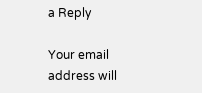a Reply

Your email address will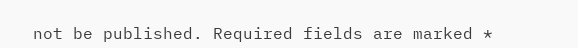not be published. Required fields are marked *